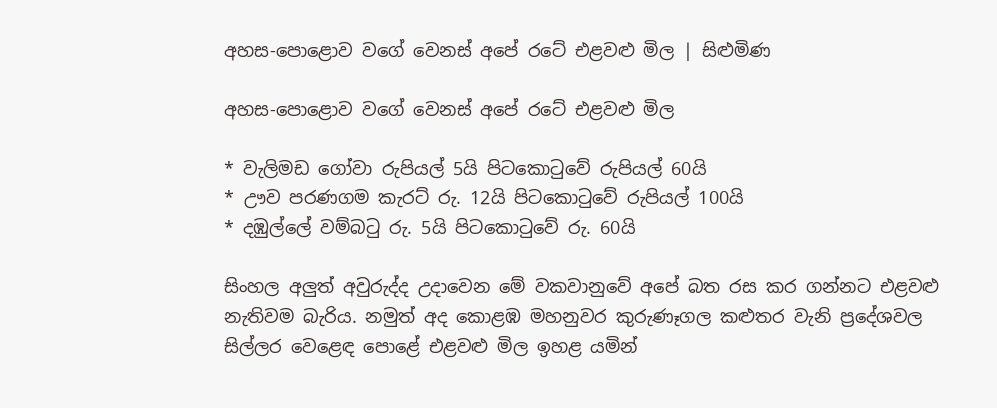අහස-පොළොව වගේ වෙනස් අපේ රටේ එළවළු මිල | සිළුමිණ

අහස-පොළොව වගේ වෙනස් අපේ රටේ එළවළු මිල

* වැලිමඩ ගෝවා රුපියල් 5යි පිටකොටුවේ රුපියල් 60යි
* ඌව පරණගම කැරට් රු. 12යි පිටකොටුවේ රුපියල් 100යි
* දඹුල්ලේ වම්බටු රු. 5යි පිටකොටුවේ රු. 60යි

සිංහල අලුත් අවුරුද්ද උදාවෙන මේ වකවානුවේ අපේ බත රස කර ගන්නට එළවළු නැතිවම බැරිය. නමුත් අද කොළඹ මහනුවර කුරුණෑගල කළුතර වැනි ප්‍රදේශවල සිල්ලර වෙළෙඳ පොළේ එළවළු මිල ඉහළ යමින්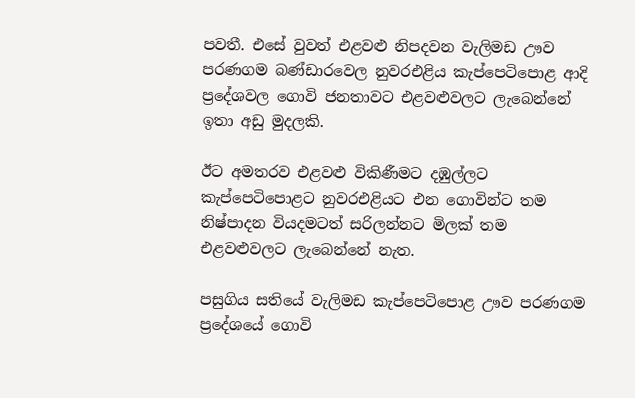පවතී. එසේ වුවත් එළවළු නිපදවන වැලිමඩ ඌව පරණගම බණ්ඩාරවෙල නුවරඑළිය කැප්පෙටිපොළ ආදි ප්‍රදේශවල ගොවි ජනතාවට එළවළුවලට ලැබෙන්නේ ඉතා අඩු මුදලකි.

ඊට අමතරව එළවළු විකිණීමට දඹුල්ලට කැප්පෙටිපොළට නුවරඑළියට එන ගොවින්ට තම නිෂ්පාදන වියදමටත් සරිලන්නට මිලක් තම එළවළුවලට ලැබෙන්නේ නැත.

පසුගිය සතියේ වැලිමඩ කැප්පෙටිපොළ ඌව පරණගම ප්‍රදේශයේ ගොවි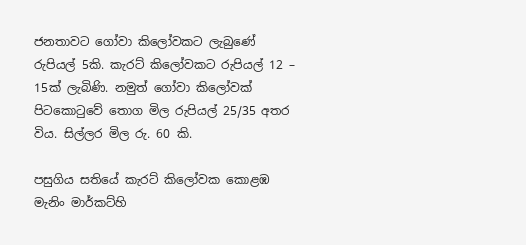ජනතාවට ගෝවා කිලෝවකට ලැබුණේ රුපියල් 5කි. කැරට් කිලෝවකට රුපියල් 12 – 15ක් ලැබිණි. නමුත් ගෝවා කිලෝවක් පිටකොටුවේ තොග මිල රුපියල් 25/35 අතර විය. සිල්ලර මිල රු. 60 කි.

පසුගිය සතියේ කැරට් කිලෝවක කොළඹ මැනිං මාර්කට්හි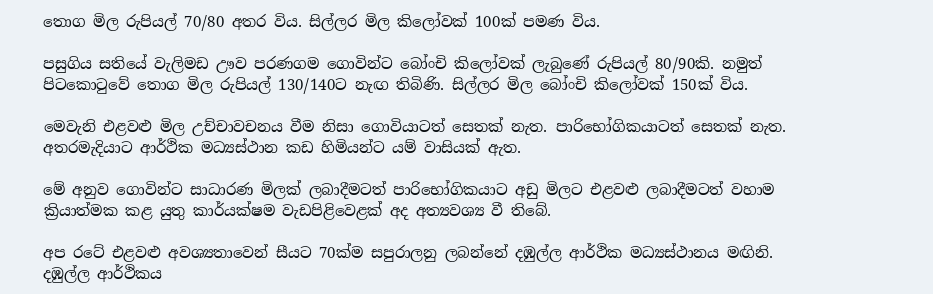තොග මිල රුපියල් 70/80 අතර විය. සිල්ලර මිල කිලෝවක් 100ක් පමණ විය.

පසුගිය සතියේ වැලිමඩ ඌව පරණගම ගොවින්ට බෝංචි කිලෝවක් ලැබුණේ රුපියල් 80/90කි. නමුත් පිටකොටුවේ තොග මිල රුපියල් 130/140ට නැඟ තිබිණි. සිල්ලර මිල බෝංචි කිලෝවක් 150ක් විය.

මෙවැනි එළවළු මිල උච්චාවචනය වීම නිසා ගොවියාටත් සෙතක් නැත. පාරිභෝගිකයාටත් සෙතක් නැත. අතරමැදියාට ආර්ථික මධ්‍යස්ථාන කඩ හිමියන්ට යම් වාසියක් ඇත.

මේ අනුව ගොවින්ට සාධාරණ මිලක් ලබාදීමටත් පාරිභෝගිකයාට අඩු මිලට එළවළු ලබාදීමටත් වහාම ක්‍රියාත්මක කළ යුතු කාර්යක්ෂම වැඩපිළිවෙළක් අද අත්‍යවශ්‍ය වී තිබේ.

අප රටේ එළවළු අවශ්‍යතාවෙන් සීයට 70ක්ම සපුරාලනු ලබන්නේ දඹුල්ල ආර්ථික මධ්‍යස්ථානය මඟිනි. දඹුල්ල ආර්ථිකය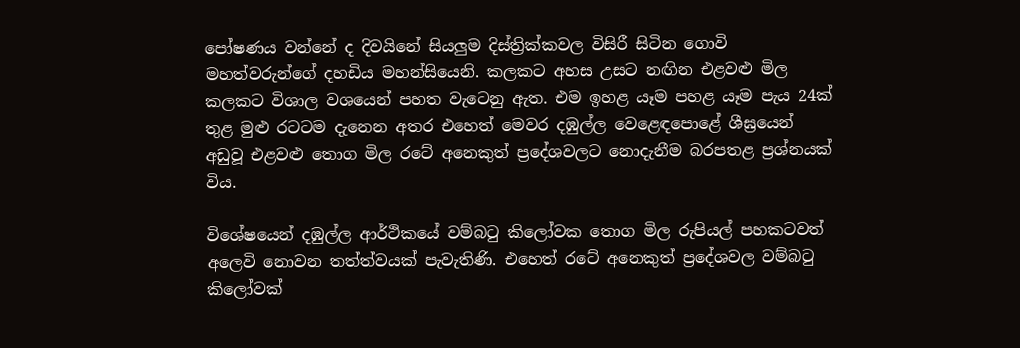පෝෂණය වන්නේ ද දිවයිනේ සියලුම දිස්ත්‍රික්කවල විසිරී සිටින ගොවි මහත්වරුන්ගේ දහඩිය මහන්සියෙනි. කලකට අහස උසට නඟින එළවළු මිල කලකට විශාල වශයෙන් පහත වැටෙනු ඇත. එම ඉහළ යෑම පහළ යෑම පැය 24ක් තුළ මුළු රටටම දැනෙන අතර එහෙත් මෙවර දඹුල්ල වෙළෙඳපොළේ ශීඝ්‍රයෙන් අඩුවූ එළවළු තොග මිල රටේ අනෙකුත් ප්‍රදේශවලට නොදැනීම බරපතළ ප්‍රශ්නයක් විය.

විශේෂයෙන් දඹුල්ල ආර්ථිකයේ වම්බටු කිලෝවක තොග මිල රුපියල් පහකටවත් අලෙවි නොවන තත්ත්වයක් පැවැතිණි. එහෙත් රටේ අනෙකුත් ප්‍රදේශවල වම්බටු කිලෝවක්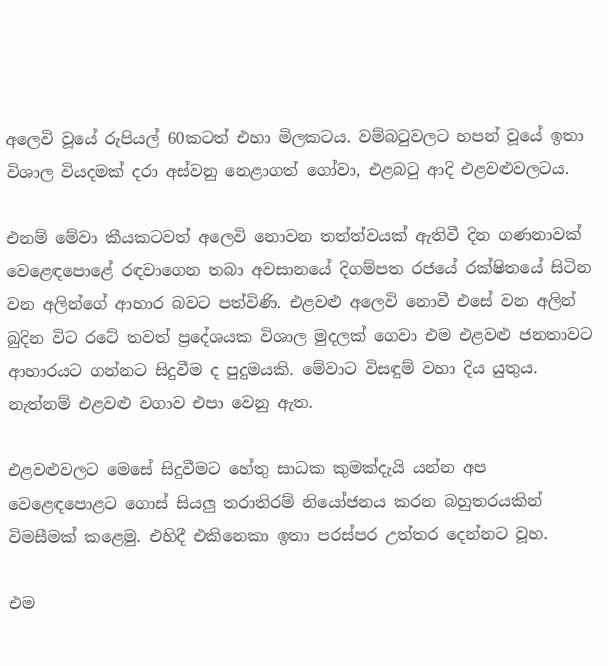අලෙවි වූයේ රුපියල් 60කටත් එහා මිලකටය. වම්බටුවලට හපන් වූයේ ඉතා විශාල වියදමක් දරා අස්වනු නෙළාගත් ගෝවා, එළබටු ආදි එළවළුවලටය.

එනම් මේවා කීයකටවත් අලෙවි නොවන තත්ත්වයක් ඇතිවී දින ගණනාවක් වෙළෙඳපොළේ රඳවාගෙන තබා අවසානයේ දිගම්පත රජයේ රක්ෂිතයේ සිටින වන අලින්ගේ ආහාර බවට පත්විණි. එළවළු අලෙවි නොවී එසේ වන අලින් බුදින විට රටේ තවත් ප්‍රදේශයක විශාල මුදලක් ගෙවා එම එළවළු ජනතාවට ආහාරයට ගන්නට සිදුවීම ද පුදුමයකි. මේවාට විසඳුම් වහා දිය යුතුය. නැත්නම් එළවළු වගාව එපා වෙනු ඇත.

එළවළුවලට මෙසේ සිදුවීමට හේතු සාධක කුමක්දැයි යන්න අප වෙළෙඳපොළට ගොස් සියලු තරාතිරම් නියෝජනය කරන බහුතරයකින් විමසීමක් කළෙමු. එහිදී එකිනෙකා ඉතා පරස්පර උත්තර දෙන්නට වූහ.

එම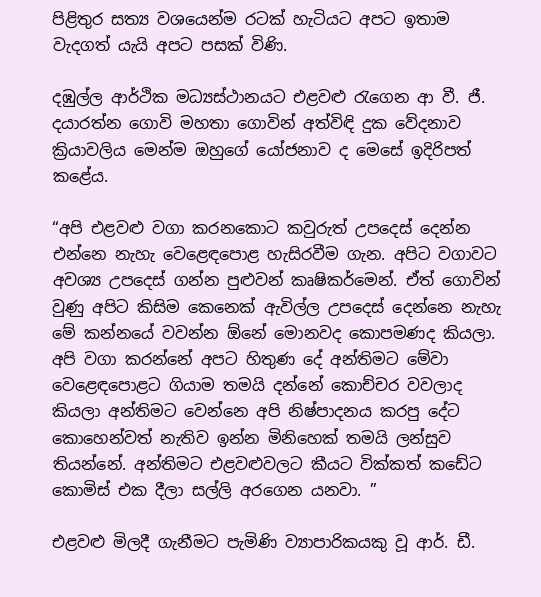පිළිතුර සත්‍ය වශයෙන්ම රටක් හැටියට අපට ඉතාම වැදගත් යැයි අපට පසක් විණි.

දඹුල්ල ආර්ථික මධ්‍යස්ථානයට එළවළු රැගෙන ආ වී. ජී. දයාරත්න ගොවි මහතා ගොවින් අත්විඳි දුක වේදනාව ක්‍රියාවලිය මෙන්ම ඔහුගේ යෝජනාව ද මෙසේ ඉදිරිපත් කළේය.

“අපි එළවළු වගා කරනකොට කවුරුත් උපදෙස් දෙන්න එන්නෙ නැහැ වෙළෙඳපොළ හැසිරවීම ගැන. අපිට වගාවට අවශ්‍ය උපදෙස් ගන්න පුළුවන් කෘෂිකර්මෙන්. ඒත් ගොවින් වුණු අපිට කිසිම කෙනෙක් ඇවිල්ල උපදෙස් දෙන්නෙ නැහැ මේ කන්නයේ වවන්න ඕනේ මොනවද කොපමණද කියලා. අපි වගා කරන්නේ අපට හිතුණ දේ අන්තිමට මේවා වෙළෙඳපොළට ගියාම තමයි දන්නේ කොච්චර වවලාද කියලා අන්තිමට වෙන්නෙ අපි නිෂ්පාදනය කරපු දේට කොහෙන්වත් නැතිව ඉන්න මිනිහෙක් තමයි ලන්සුව තියන්නේ. අන්තිමට එළවළුවලට කීයට වික්කත් කඩේට කොමිස් එක දීලා සල්ලි අරගෙන යනවා. ”

එළවළු මිලදී ගැනීමට පැමිණි ව්‍යාපාරිකයකු වූ ආර්. ඩී.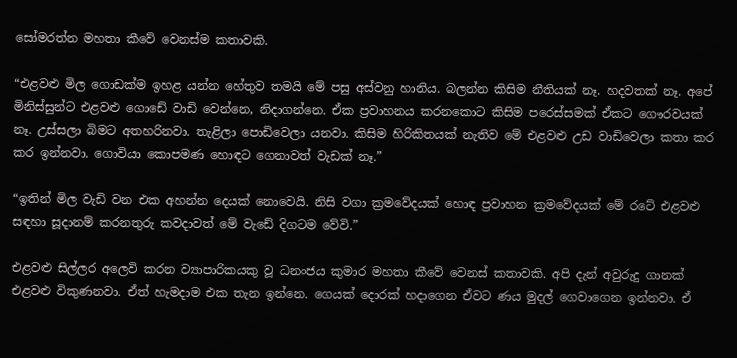සෝමරත්න මහතා කීවේ වෙනස්ම කතාවකි.

“එළවළු මිල ගොඩක්ම ඉහළ යන්න හේතුව තමයි මේ පසු අස්වනු හානිය. බලන්න කිසිම නීතියක් නෑ. හදවතක් නෑ. අපේ මිනිස්සුන්ට එළවළු ගොඩේ වාඩි වෙන්නෙ, නිදාගන්නෙ. ඒක ප්‍රවාහනය කරනකොට කිසිම පරෙස්සමක් ඒකට ගෞරවයක් නෑ. උස්සලා බිමට අතහරිනවා. තැළිලා පොඩිවෙලා යනවා. කිසිම හිරිකිතයක් නැතිව මේ එළවළු උඩ වාඩිවෙලා කතා කර කර ඉන්නවා. ගොවියා කොපමණ හොඳට ගෙනාවත් වැඩක් නෑ.”

“ඉතින් මිල වැඩි වන එක අහන්න දෙයක් නොවෙයි. නිසි වගා ක්‍රමවේදයක් හොඳ ප්‍රවාහන ක්‍රමවේදයක් මේ රටේ එළවළු සඳහා සූදානම් කරනතුරු කවදාවත් මේ වැඩේ දිගටම වේවි.”

එළවළු සිල්ලර අලෙවි කරන ව්‍යාපාරිකයකු වූ ධනංජය කුමාර මහතා කීවේ වෙනස් කතාවකි. අපි දැන් අවුරුදු ගානක් එළවළු විකුණනවා. ඒත් හැමදාම එක තැන ඉන්නෙ. ගෙයක් දොරක් හදාගෙන ඒවට ණය මුදල් ගෙවාගෙන ඉන්නවා. ඒ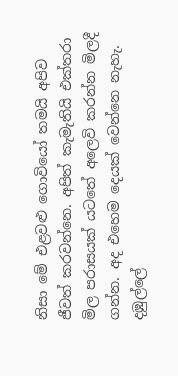නිසා මේ එළවළු ගොවියෝ තමයි අපිව ජීවත් කරවන්නෙ. අපිත් කැමැතියි එක්තරා මිල පරාසයක් යටතේ අලෙවි කරන්න මිලදී ගන්න. අද එහෙම දෙයක් වෙන්නෙ නැහැ. දඹුල්ලේ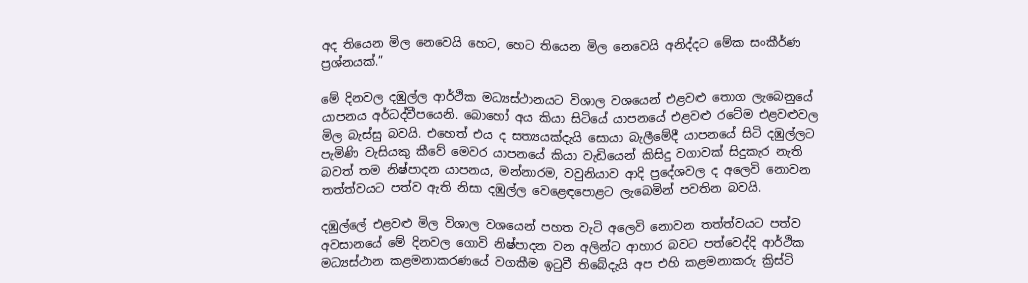අද තියෙන මිල නෙවෙයි හෙට, හෙට තියෙන මිල නෙවෙයි අනිද්දට මේක සංකීර්ණ ප්‍රශ්නයක්.”

මේ දිනවල දඹුල්ල ආර්ථික මධ්‍යස්ථානයට විශාල වශයෙන් එළවළු තොග ලැබෙනුයේ යාපනය අර්ධද්වීපයෙනි. බොහෝ අය කියා සිටියේ යාපනයේ එළවළු රටේම එළවළුවල මිල බැස්සු බවයි. එහෙත් එය ද සත්‍යයක්දැයි සොයා බැලීමේදී යාපනයේ සිටි දඹුල්ලට පැමිණි වැසියකු කීවේ මෙවර යාපනයේ කියා වැඩියෙන් කිසිදු වගාවක් සිදුකැර නැති බවත් තම නිෂ්පාදන යාපනය, මන්නාරම, වවුනියාව ආදි ප්‍රදේශවල ද අලෙවි නොවන තත්ත්වයට පත්ව ඇති නිසා දඹුල්ල වෙළෙඳපොළට ලැබෙමින් පවතින බවයි.

දඹුල්ලේ එළවළු මිල විශාල වශයෙන් පහත වැටි අලෙවි නොවන තත්ත්වයට පත්ව අවසානයේ මේ දිනවල ගොවි නිෂ්පාදන වන අලින්ට ආහාර බවට පත්වෙද්දි ආර්ථික මධ්‍යස්ථාන කළමනාකරණයේ වගකීම ඉටුවී තිබේදැයි අප එහි කළමනාකරු ක්‍රිස්ටි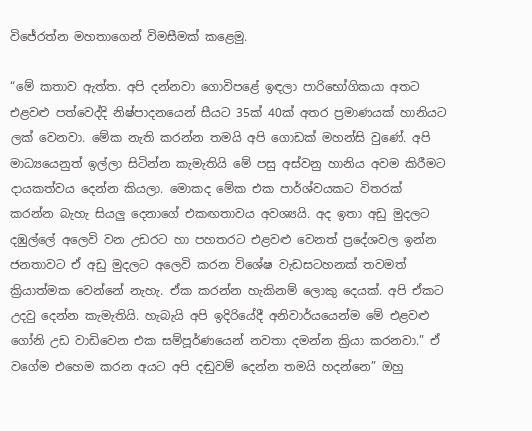විජේරත්න මහතාගෙන් විමසීමක් කළෙමු.

“මේ කතාව ඇත්ත. අපි දන්නවා ගොවිපළේ ඉඳලා පාරිභෝගිකයා අතට එළවළු පත්වෙද්දි නිෂ්පාදනයෙන් සීයට 35ක් 40ක් අතර ප්‍රමාණයක් හානියට ලක් වෙනවා. මේක නැති කරන්න තමයි අපි ගොඩක් මහන්සි වුණේ. අපි මාධ්‍යයෙනුත් ඉල්ලා සිටින්න කැමැතියි මේ පසු අස්වනු හානිය අවම කිරීමට දායකත්වය දෙන්න කියලා. මොකද මේක එක පාර්ශ්වයකට විතරක් කරන්න බැහැ සියලු දෙනාගේ එකඟතාවය අවශ්‍යයි. අද ඉතා අඩු මුදලට දඹුල්ලේ අලෙවි වන උඩරට හා පහතරට එළවළු වෙනත් ප්‍රදේශවල ඉන්න ජනතාවට ඒ අඩු මුදලට අලෙවි කරන විශේෂ වැඩසටහනක් තවමත් ක්‍රියාත්මක වෙන්නේ නැහැ. ඒක කරන්න හැකිනම් ලොකු දෙයක්. අපි ඒකට උදවු දෙන්න කැමැතියි. හැබැයි අපි ඉදිරියේදී අනිවාර්යයෙන්ම මේ එළවළු ගෝනි උඩ වාඩිවෙන එක සම්පූර්ණයෙන් නවතා දමන්න ක්‍රියා කරනවා.” ඒ වගේම එහෙම කරන අයට අපි දඬුවම් දෙන්න තමයි හදන්නෙ” ඔහු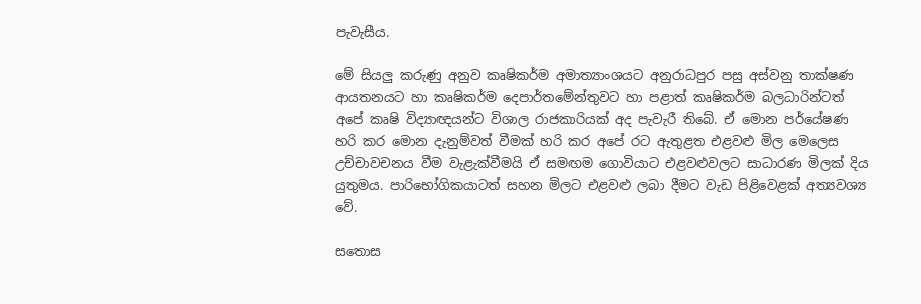පැවැසීය.

මේ සියලු කරුණු අනුව කෘෂිකර්ම අමාත්‍යාංශයට අනුරාධපුර පසු අස්වනු තාක්ෂණ ආයතනයට හා කෘෂිකර්ම දෙපාර්තමේන්තුවට හා පළාත් කෘෂිකර්ම බලධාරින්ටත් අපේ කෘෂි විද්‍යාඥයන්ට විශාල රාජකාරියක් අද පැවැරී තිබේ. ඒ මොන පර්යේෂණ හරි කර මොන දැනුම්වත් වීමක් හරි කර අපේ රට ඇතුළත එළවළු මිල මෙලෙස උච්චාවචනය වීම වැළැක්වීමයි ඒ සමඟම ගොවියාට එළවළුවලට සාධාරණ මිලක් දිය යුතුමය. පාරිභෝගිකයාටත් සහන මිලට එළවළු ලබා දීමට වැඩ පිළිවෙළක් අත්‍යවශ්‍ය වේ.

සතොස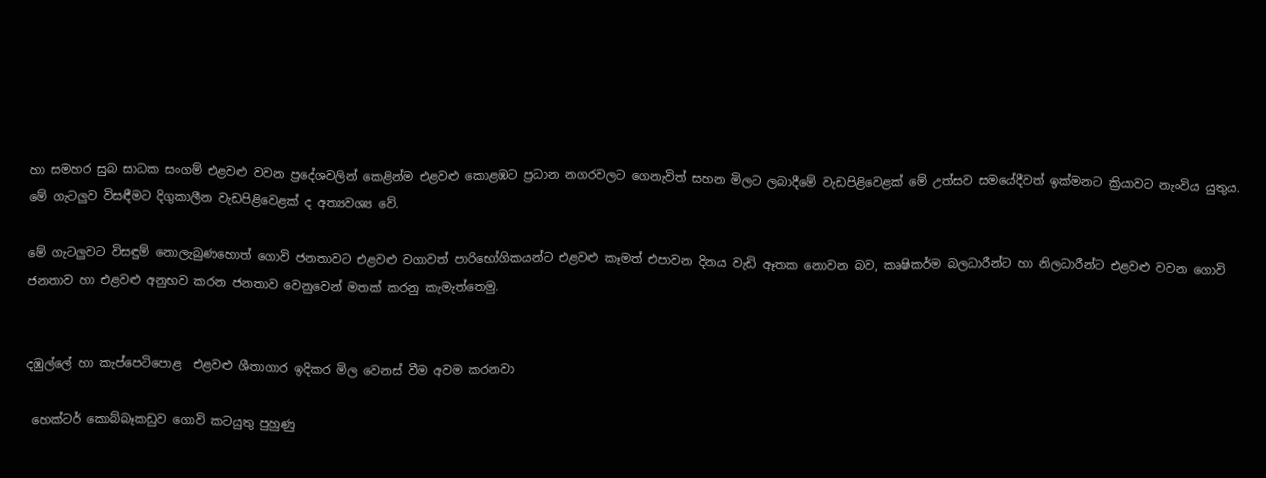හා සමහර සුබ සාධක සංගම් එළවළු වවන ප්‍රදේශවලින් කෙළින්ම එළවළු කොළඹට ප්‍රධාන නගරවලට ගෙනැවිත් සහන මිලට ලබාදීමේ වැඩපිළිවෙළක් මේ උත්සව සමයේදීවත් ඉක්මනට ක්‍රියාවට නැංවිය යුතුය. මේ ගැටලුව විසඳීමට දිගුකාලීන වැඩපිළිවෙළක් ද අත්‍යවශ්‍ය වේ.

මේ ගැටලුවට විසඳුම් නොලැබුණහොත් ගොවි ජනතාවට එළවළු වගාවත් පාරිභෝගිකයන්ට එළවළු කෑමත් එපාවන දිනය වැඩි ඈතක නොවන බව, කෘෂිකර්ම බලධාරීන්ට හා නිලධාරීන්ට එළවළු වවන ගොවි ජනතාව හා එළවළු අනුභව කරන ජනතාව වෙනුවෙන් මතක් කරනු කැමැත්තෙමු.


දඹුල්ලේ හා කැප්පෙටිපොළ  එළවළු ශීතාගාර ඉදිකර මිල වෙනස් වීම අවම කරනවා

 හෙක්ටර් කොබ්බෑකඩුව ගොවි කටයුතු පුහුණු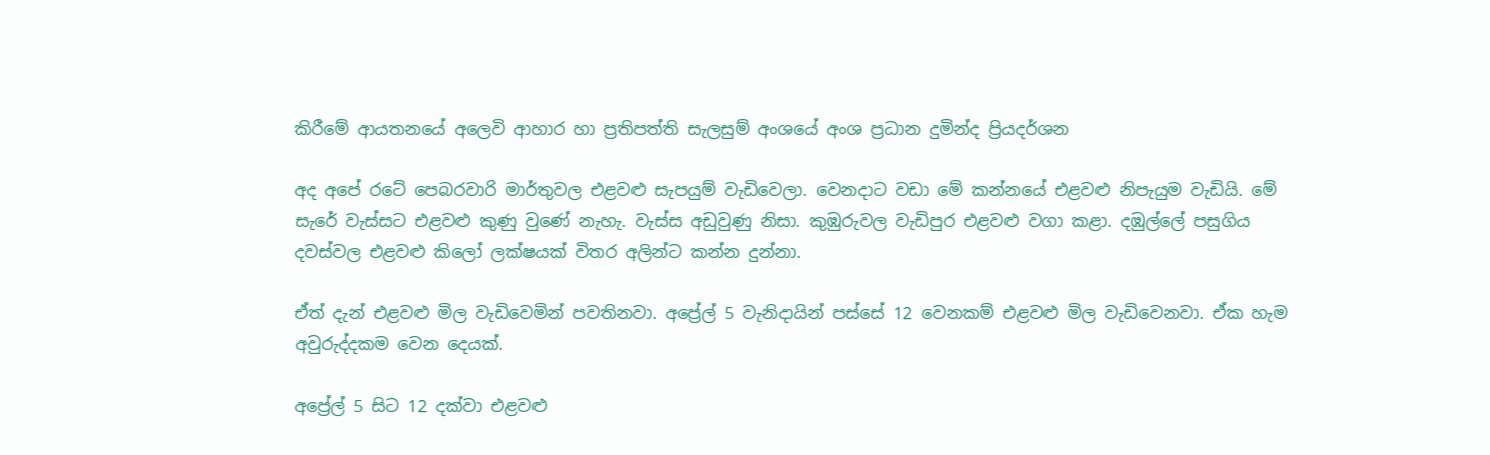කිරීමේ ආයතනයේ අලෙවි ආහාර හා ප්‍රතිපත්ති සැලසුම් අංශයේ අංශ ප්‍රධාන දුමින්ද ප්‍රියදර්ශන

අද අපේ රටේ පෙබරවාරි මාර්තුවල එළවළු සැපයුම් වැඩිවෙලා. වෙනදාට වඩා මේ කන්නයේ එළවළු නිපැයුම වැඩියි. මේ සැරේ වැස්සට එළවළු කුණු වුණේ නැහැ. වැස්ස අඩුවුණු නිසා. කුඹුරුවල වැඩිපුර එළවළු වගා කළා. දඹුල්ලේ පසුගිය දවස්වල එළවළු කිලෝ ලක්ෂයක් විතර අලින්ට කන්න දුන්නා.

ඒත් දැන් එළවළු මිල වැඩිවෙමින් පවතිනවා. අප්‍රේල් 5 වැනිදායින් පස්සේ 12 වෙනකම් එළවළු මිල වැඩිවෙනවා. ඒක හැම අවුරුද්දකම වෙන දෙයක්.

අප්‍රේල් 5 සිට 12 දක්වා එළවළු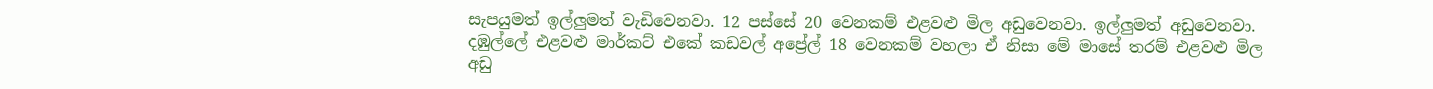සැපයුමත් ඉල්ලුමත් වැඩිවෙනවා. 12 පස්සේ 20 වෙනකම් එළවළු මිල අඩුවෙනවා. ඉල්ලුමත් අඩුවෙනවා. දඹුල්ලේ එළවළු මාර්කට් එකේ කඩවල් අප්‍රේල් 18 වෙනකම් වහලා ඒ නිසා මේ මාසේ තරම් එළවළු මිල අඩු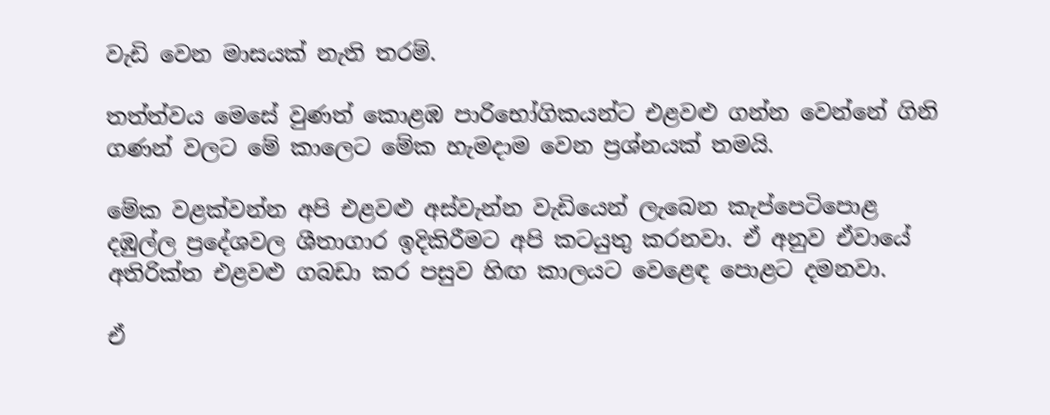වැඩි වෙන මාසයක් නැති තරම්.

තත්ත්වය මෙසේ වුණත් කොළඹ පාරිභෝගිකයන්ට එළවළු ගන්න වෙන්නේ ගිනි ගණන් වලට මේ කාලෙට මේක හැමදාම වෙන ප්‍රශ්නයක් තමයි.

මේක වළක්වන්න අපි එළවළු අස්වැන්න වැඩියෙන් ලැබෙන ‍කැප්පෙටිපොළ දඹුල්ල ප්‍රදේශවල ශීතාගාර ඉදිකිරීමට අපි කටයුතු කරනවා. ඒ අනුව ඒවායේ අතිරික්ත එළවළු ගබඩා කර පසුව හිඟ කාලයට වෙළෙඳ පොළට දමනවා.

ඒ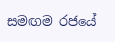සමඟම රජයේ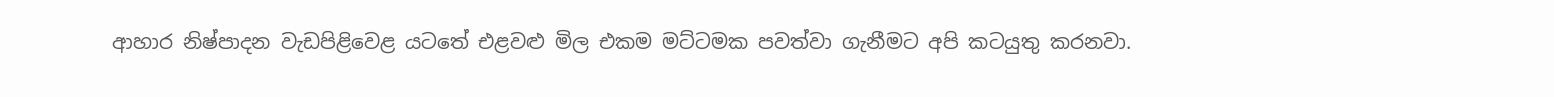ආහාර නිෂ්පාදන වැඩපිළිවෙළ යටතේ එළවළු මිල එකම මට්ටමක පවත්වා ගැනීමට අපි කටයුතු කරනවා.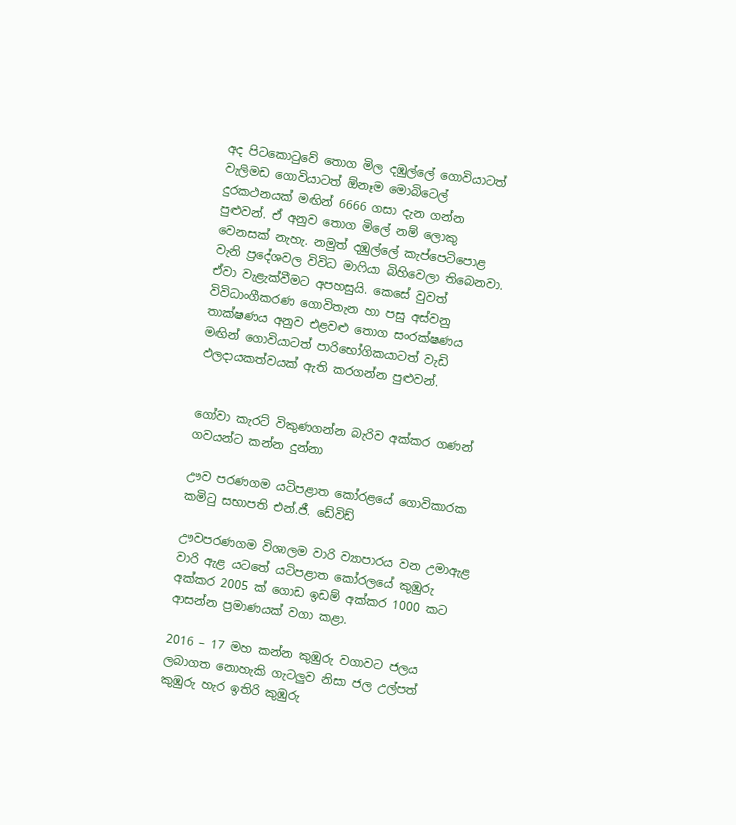අද පිටකොටුවේ තොග මිල දඹුල්ලේ ගොවියාටත් වැලිමඩ ගොවියාටත් ඕනෑම මොබිටෙල් දුරකථනයක් මඟින් 6666 ගසා දැන ගන්න පුළුවන්. ඒ අනුව තොග මිලේ නම් ලොකු වෙනසක් නැහැ. නමුත් දඹුල්ලේ කැප්පෙටිපොළ වැනි ප්‍රදේශවල විවිධ මාෆියා බිහිවෙලා තිබෙනවා. ඒවා වැළැක්වීමට අපහසුයි. කෙසේ වුවත් විවිධාංගීකරණ ගොවිතැන හා පසු අස්වනු තාක්ෂණය අනුව එළවළු තොග සංරක්ෂණය මඟින් ගොවියාටත් පාරිභෝගිකයාටත් වැඩි ඵලදායකත්වයක් ඇති කරගන්න පුළුවන්.


ගෝවා කැරට් විකුණගන්න බැරිව අක්කර ගණන් ගවයන්ට කන්න දුන්නා

ඌව පරණගම යටිපළාත කෝරළයේ ගොවිකාරක කමිටු සභාපති එන්.ජී. ඩේවිඩ්

ඌවපරණගම විශාලම වාරි ව්‍යාපාරය වන උමාඇළ වාරි ඇළ යටතේ යටිපළාත කෝරලයේ කුඹුරු අක්කර 2005 ක් ගොඩ ඉඩම් අක්කර 1000 කට ආසන්න ප්‍රමාණයක් වගා කළා.

2016 – 17 මහ කන්න කුඹුරු වගාවට ජලය ලබාගත නොහැකි ගැටලුව නිසා ජල උල්පත් කුඹුරු හැර ඉතිරි කුඹුරු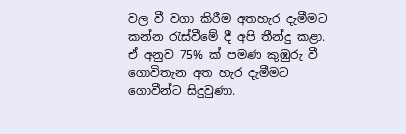වල වී වගා කිරීම අතහැර දැමීමට කන්න රැස්වීමේ දී අපි තීන්දු කළා. ඒ අනුව 75% ක් පමණ කුඹුරු වී ගොවිතැන අත හැර දැමීමට ගොවීන්ට සිදුවුණා.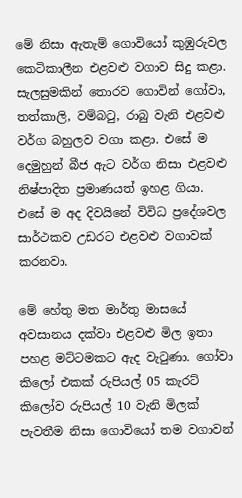මේ නිසා ඇතැම් ගොවියෝ කුඹුරුවල කෙටිකාලීන එළවළු වගාව සිදු කළා. සැලසුමකින් තොරව ගොවින් ගෝවා, තත්කාලි, වම්බටු, රාබු වැනි එළවළු වර්ග බහුලව වගා කළා. එසේ ම දෙමුහුන් බීජ ඇට වර්ග නිසා එළවළු නිෂ්පාදිත ප්‍රමාණයත් ඉහළ ගියා. එසේ ම අද දිවයිනේ විවිධ ප්‍රදේශවල සාර්ථකව උඩරට එළවළු වගාවක් කරනවා.

මේ හේතු මත මාර්තු මාසයේ අවසානය දක්වා එළවළු මිල ඉතා පහළ මට්ටමකට ඇද වැටුණා. ගෝවා කිලෝ එකක් රුපියල් 05 කැරට් කිලෝව රුපියල් 10 වැනි මිලක් පැවතීම නිසා ගොවියෝ තම වගාවන්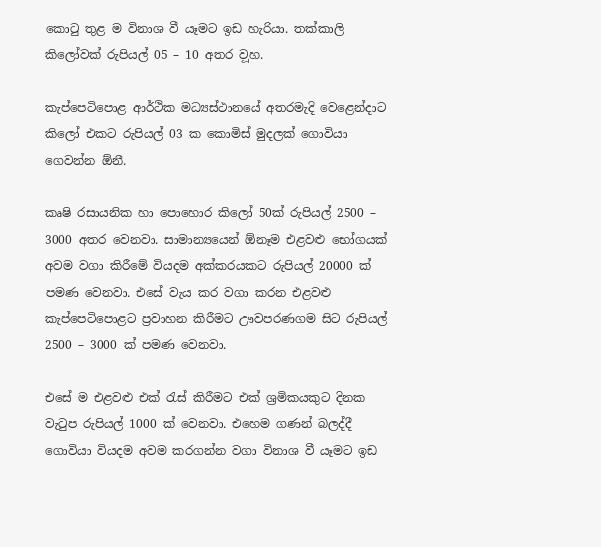කොටු තුළ ම විනාශ වී යෑමට ඉඩ හැරියා. තක්කාලි කිලෝවක් රුපියල් 05 – 10 අතර ව‍ූහ‍‍.

කැප්පෙටිපොළ ආර්ථික මධ්‍යස්ථානයේ අතරමැදි වෙළෙන්දාට කිලෝ එකට රුපියල් 03 ක කොමිස් මුදලක් ගොවියා ගෙවන්න ඕනී.

කෘෂි රසායනික හා පොහොර කිලෝ 50ක් රුපියල් 2500 – 3000 අතර වෙනවා. සාමාන්‍යයෙන් ඕනෑම එළවළු භෝගයක් අවම වගා කිරීමේ වියදම අක්කරයකට රුපියල් 20000 ක් පමණ වෙනවා. එසේ වැය කර වගා කරන එළවළු කැප්පෙටිපොළට ප්‍රවාහන කිරීමට ඌවපරණගම සිට රුපියල් 2500 – 3000 ක් පමණ වෙනවා.

එසේ ම එළවළු එක් රැස් කි‍රීමට එක් ශ්‍රමිකයකුට දිනක වැටුප රුපියල් 1000 ක් වෙනවා. එහෙම ගණන් බලද්දී ගොවියා වියදම අවම කරගන්න වගා විනාශ වී යෑමට ඉඩ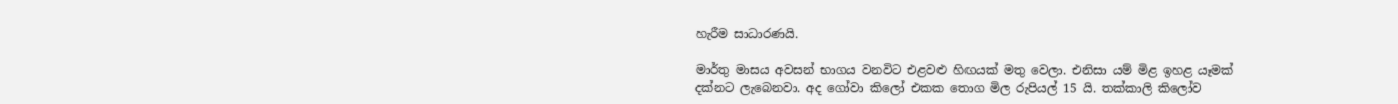හැරීම සාධාරණයි.

මාර්තු මාසය අවසන් භාගය වනවිට එළවළු හිඟයක් මතු වෙලා. එනිසා යම් මිළ ඉහළ යෑමක් දක්නට ලැබෙනවා. අද ගෝවා කිලෝ එකක තොග මිල රුපියල් 15 යි. තක්කාලි කිලෝව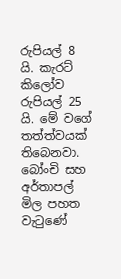රුපියල් 8 යි. කැරට් කිලෝව රුපියල් 25 යි. මේ වගේ තත්ත්වයක් තිබෙනවා. බෝංචි සහ අර්තාපල් මිල පහත වැටුණේ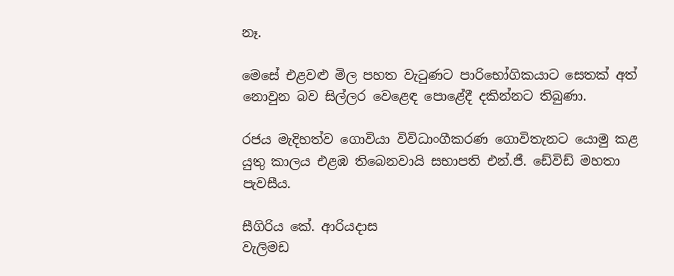නෑ.

මෙසේ එළවළු මිල පහත වැටුණට පාරිභෝගිකයාට සෙතක් අත් නොවුන බව සිල්ලර වෙළෙඳ පොළේදී දකින්නට තිබුණා‍.

රජය මැදිහත්ව ගොවියා විවිධාංගීකරණ ගොවිතැනට යොමු කළ යුතු කාලය එළඹ තිබෙනවායි සභාපති එන්.ජී. ඩේවිඩ් මහතා පැවසීය.

සීගිරිය කේ. ආරියදාස
වැලිමඩ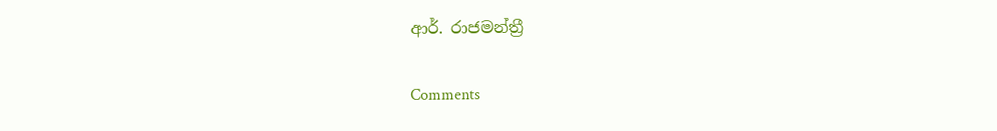ආර්. රාජමන්ත්‍රී

Comments